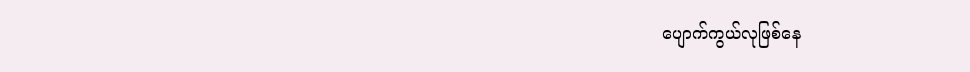ပျောက်ကွယ်လုဖြစ်နေ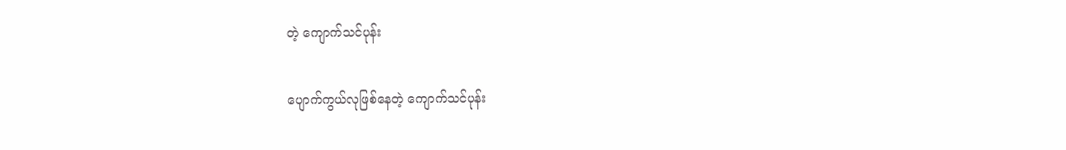တဲ့ ကျောက်သင်ပုန်း

ပျောက်ကွယ်လုဖြစ်နေတဲ့ ကျောက်သင်ပုန်း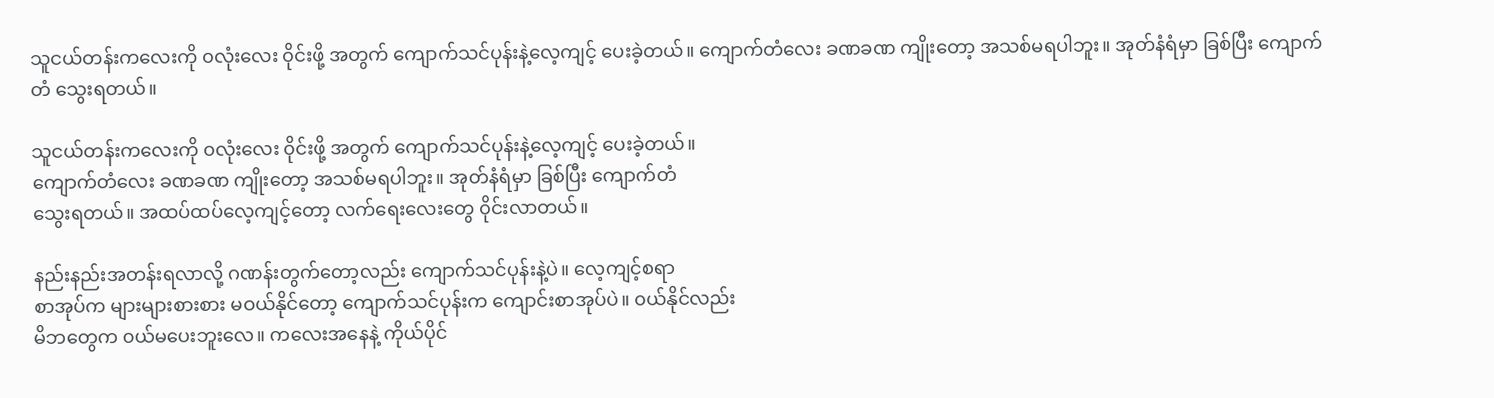သူငယ်တန်းကလေးကို ၀လုံးလေး ၀ိုင်းဖို့ အတွက် ကျောက်သင်ပုန်းနဲ့လေ့ကျင့် ပေးခဲ့တယ်။ ကျောက်တံလေး ခဏခဏ ကျိုးတော့ အသစ်မရပါဘူး။ အုတ်နံရံမှာ ခြစ်ပြီး ကျောက်တံ သွေးရတယ်။

သူငယ်တန်းကလေးကို ၀လုံးလေး ၀ိုင်းဖို့ အတွက် ကျောက်သင်ပုန်းနဲ့လေ့ကျင့် ပေးခဲ့တယ်။
ကျောက်တံလေး ခဏခဏ ကျိုးတော့ အသစ်မရပါဘူး။ အုတ်နံရံမှာ ခြစ်ပြီး ကျောက်တံ
သွေးရတယ်။ အထပ်ထပ်လေ့ကျင့်တော့ လက်ရေးလေးတွေ ၀ိုင်းလာတယ်။

နည်းနည်းအတန်းရလာလို့ ဂဏန်းတွက်တော့လည်း ကျောက်သင်ပုန်းနဲ့ပဲ။ လေ့ကျင့်စရာ
စာအုပ်က များများစားစား မဝယ်နိုင်တော့ ကျောက်သင်ပုန်းက ကျောင်းစာအုပ်ပဲ။ ၀ယ်နိုင်လည်း
မိဘတွေက ၀ယ်မပေးဘူးလေ။ ကလေးအနေနဲ့ ကိုယ်ပိုင်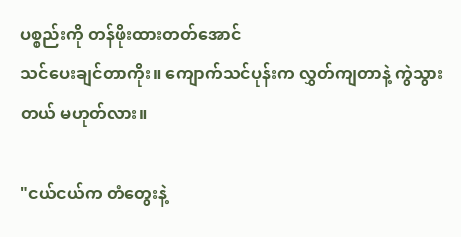ပစ္စည်းကို တန်ဖိုးထားတတ်အောင်
သင်ပေးချင်တာကိုး။ ကျောက်သင်ပုန်းက လွှတ်ကျတာနဲ့ ကွဲသွားတယ် မဟုတ်လား။

"ငယ်ငယ်က တံတွေးနဲ့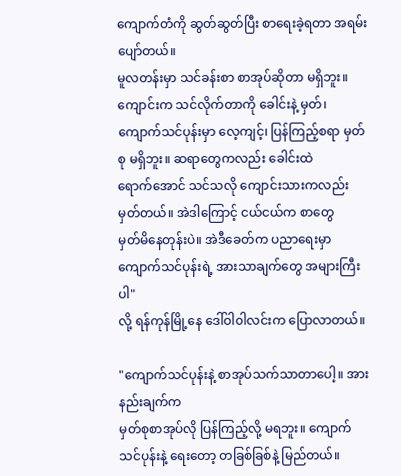ကျောက်တံကို ဆွတ်ဆွတ်ပြီး စာရေးခဲ့ရတာ အရမ်းပျော်တယ်။
မူလတန်းမှာ သင်ခန်းစာ စာအုပ်ဆိုတာ မရှိဘူး။ ကျောင်းက သင်လိုက်တာကို ခေါင်းနဲ့ မှတ်၊
ကျောက်သင်ပုန်းမှာ လေ့ကျင့်၊ ပြန်ကြည့်စရာ မှတ်စု မရှိဘူး။ ဆရာတွေကလည်း ခေါင်းထဲ
ရောက်အောင် သင်သလို ကျောင်းသားကလည်း မှတ်တယ်။ အဲဒါကြောင့် ငယ်ငယ်က စာတွေ
မှတ်မိနေတုန်းပဲ။ အဲဒီခေတ်က ပညာရေးမှာ ကျောက်သင်ပုန်းရဲ့ အားသာချက်တွေ အများကြီးပါ"
လို့ ရန်ကုန်မြို့နေ ဒေါ်ဝါ၀ါလင်းက ပြောလာတယ်။

"ကျောက်သင်ပုန်းနဲ့ စာအုပ်သက်သာတာပေါ့။ အားနည်းချက်က
မှတ်စုစာအုပ်လို ပြန်ကြည့်လို့ မရဘူး။ ကျောက်သင်ပုန်းနဲ့ ရေးတော့ တခြစ်ခြစ်နဲ့ မြည်တယ်။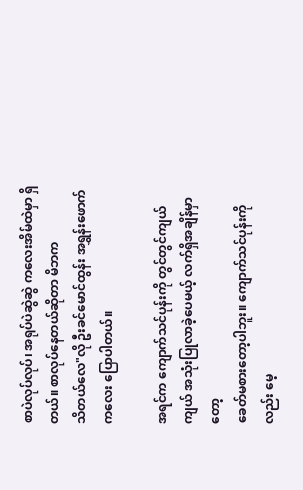စာပဲလုပ်လုပ်၊ အရုပ်ပဲဆွဲဆွဲ ကလေးအိမ်ထဲမှာ ရှိတယ်။ စာလုပ်နေတယ်ဆိုတာ မိဘက
သိတယ်လေ"လို ဦးခင်မောင်ထွန်း အရွှန်းဖောက်ကလေး ပြောပါတယ်။

အရင်က ကျောက်သင်ပုန်းကို တွင်တွင်ကျယ်ကျယ် အသုံးပြုလာခဲ့ပေမယ့် လက်ရှိအချိန်မှာတော့
ခေတ်မစားတော့ပါဘူး။ ကျောက်သင်ပုန်းကိုလည်း မေ့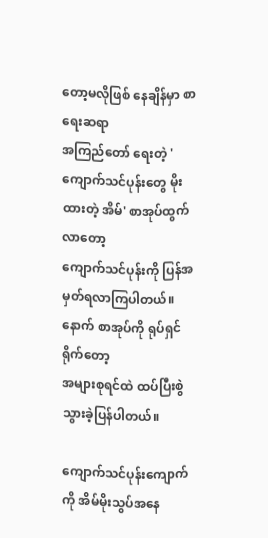တော့မလိုဖြစ် နေချိန်မှာ စာရေးဆရာ
အကြည်တော် ရေးတဲ့ 'ကျောက်သင်ပုန်းတွေ မိုးထားတဲ့ အိမ်' စာအုပ်ထွက်လာတော့
ကျောက်သင်ပုန်းကို ပြန်အမှတ်ရလာကြပါတယ်။ နောက် စာအုပ်ကို ရုပ်ရှင်ရိုက်တော့
အများစုရင်ထဲ ထပ်ပြီးစွဲသွားခဲ့ပြန်ပါတယ်။

ကျောက်သင်ပုန်းကျောက်ကို အိမ်မိုးသွပ်အနေ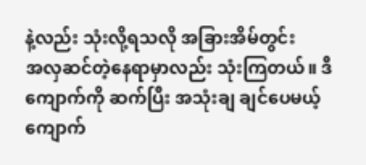နဲ့လည်း သုံးလို့ရသလို အခြားအိမ်တွင်း
အလှဆင်တဲ့နေရာမှာလည်း သုံးကြတယ်။ ဒီကျောက်ကို ဆက်ပြီး အသုံးချ ချင်ပေမယ့်
ကျောက်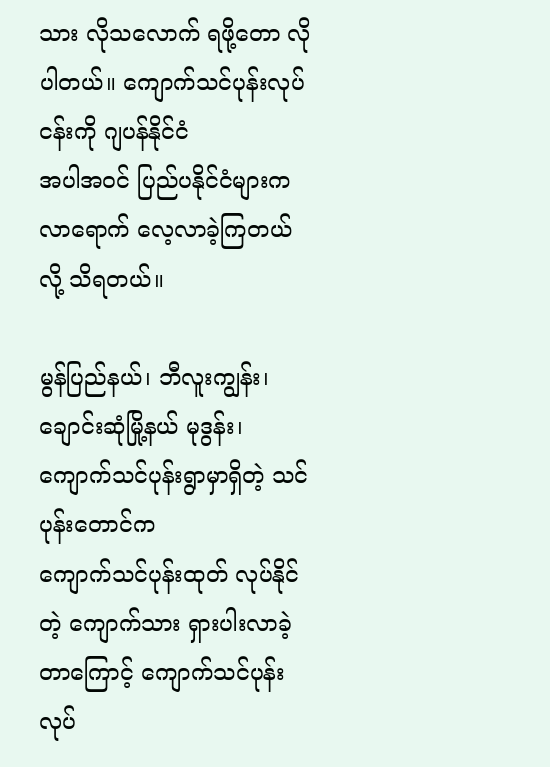သား လိုသလောက် ရဖို့တော လိုပါတယ်။ ကျောက်သင်ပုန်းလုပ်ငန်းကို ဂျပန်နိုင်ငံ
အပါအဝင် ပြည်ပနိုင်ငံများက လာရောက် လေ့လာခဲ့ကြတယ်လို့ သိရတယ်။

မွန်ပြည်နယ်၊ ဘီလူးကျွန်း၊ ချောင်းဆုံမြို့နယ် မုဒွန်း၊ ကျောက်သင်ပုန်းရွာမှာရှိတဲ့ သင်ပုန်းတောင်က
ကျောက်သင်ပုန်းထုတ် လုပ်နိုင်တဲ့ ကျောက်သား ရှားပါးလာခဲ့တာကြောင့် ကျောက်သင်ပုန်း
လုပ်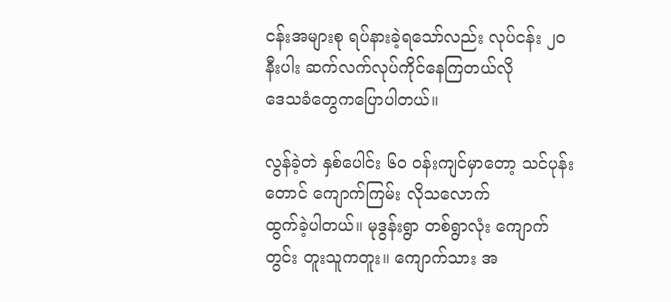ငန်းအများစု ရပ်နားခဲ့ရသော်လည်း လုပ်ငန်း ၂၀ နီးပါး ဆက်လက်လုပ်ကိုင်နေကြတယ်လို
ဒေသခံတွေကပြောပါတယ်။

လွန်ခဲ့တဲ နှစ်ပေါင်း ၆၀ ၀န်းကျင်မှာတော့ သင်ပုန်းတောင် ကျောက်ကြမ်း လိုသလောက်
ထွက်ခဲ့ပါတယ်။ မုဒွန်းရွာ တစ်ရွာလုံး ကျောက်တွင်း တူးသူကတူး။ ကျောက်သား အ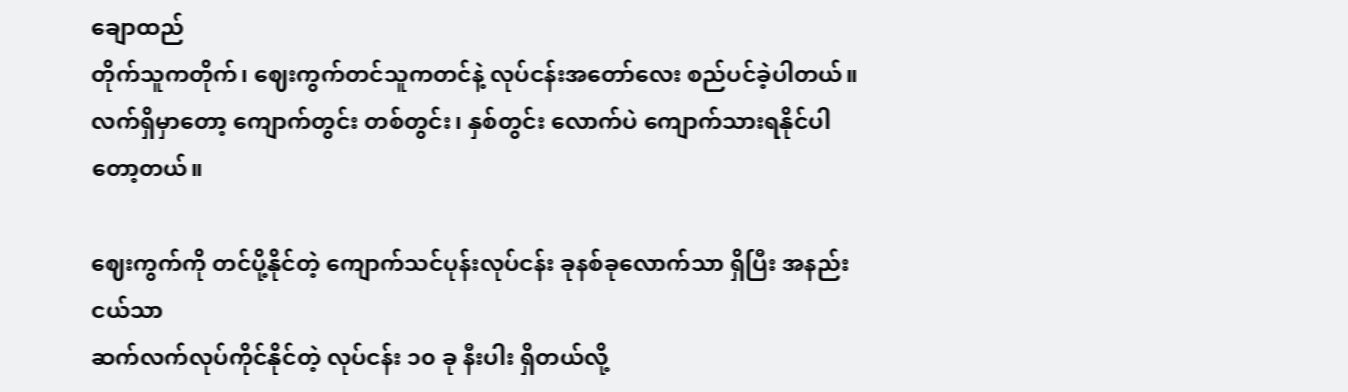ချောထည်
တိုက်သူကတိုက်၊ ဈေးကွက်တင်သူကတင်နဲ့ လုပ်ငန်းအတော်လေး စည်ပင်ခဲ့ပါတယ်။
လက်ရှိမှာတော့ ကျောက်တွင်း တစ်တွင်း၊ နှစ်တွင်း လောက်ပဲ ကျောက်သားရနိုင်ပါတော့တယ်။

ဈေးကွက်ကို တင်ပို့နိုင်တဲ့ ကျောက်သင်ပုန်းလုပ်ငန်း ခုနစ်ခုလောက်သာ ရှိပြီး အနည်းငယ်သာ
ဆက်လက်လုပ်ကိုင်နိုင်တဲ့ လုပ်ငန်း ၁၀ ခု နီးပါး ရှိတယ်လို့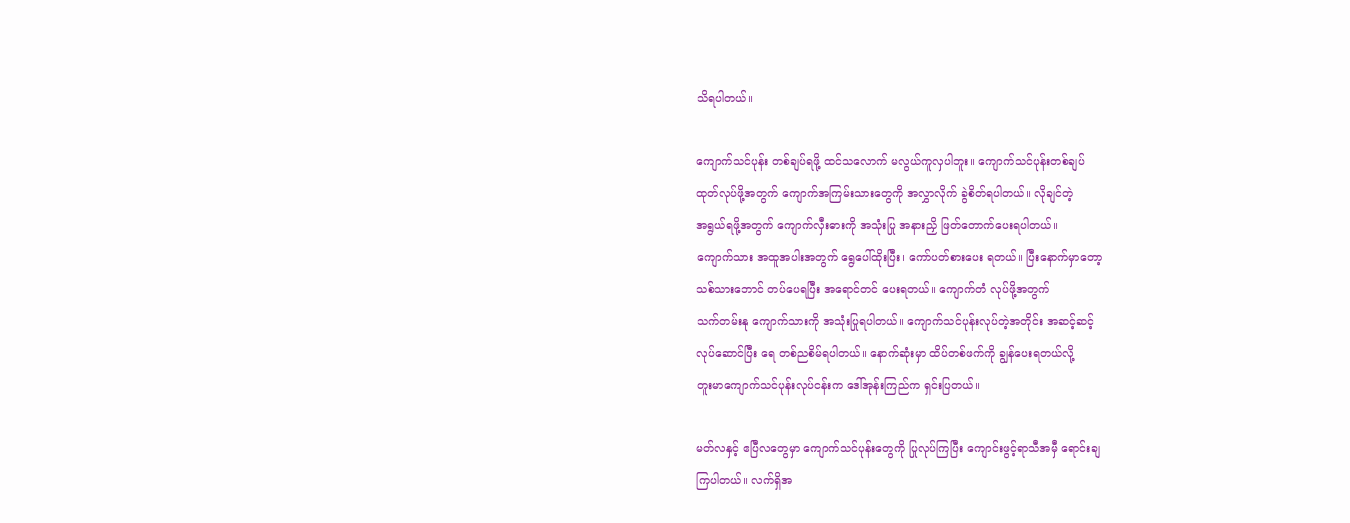သိရပါတယ်။

ကျောက်သင်ပုန်း တစ်ချပ်ရဖို့ ထင်သလောက် မလွယ်ကူလှပါဘူး။ ကျောက်သင်ပုန်းတစ်ချပ်
ထုတ်လုပ်ဖို့အတွက် ကျောက်အကြမ်းသားတွေကို အလွှာလိုက် ခွဲစိတ်ရပါတယ်။ လိုချင်တဲ့
အရွယ်ရဖို့အတွက် ကျောက်လှီးဓားကို အသုံးပြု အနားညှိ ဖြတ်တောက်ပေးရပါတယ်။
ကျောက်သား အထူအပါးအတွက် ရွေပေါ်ထိုးပြီး၊ ကော်ပတ်စားပေး ရတယ်။ ပြီးနောက်မှာတော့
သစ်သားဘောင် တပ်ပေရပြီး အရောင်တင် ပေးရတယ်။ ကျောက်တံ လုပ်ဖို့အတွက်
သက်တမ်းနု ကျောက်သားကို အသုံးပြုရပါတယ်။ ကျောက်သင်ပုန်းလုပ်တဲ့အတိုင်း အဆင့်ဆင့်
လုပ်ဆောင်ပြီး ရေ တစ်ညစိမ်ရပါတယ်။ နောက်ဆုံးမှာ ထိပ်တစ်ဖက်ကို ချွန်ပေးရတယ်လို့
တူးမာကျောက်သင်ပုန်းလုပ်ငန်းက ဒေါ်အုန်းကြည်က ရှင်းပြတယ်။

မတ်လနှင့် ဧပြီလတွေမှာ ကျောက်သင်ပုန်းတွေကို ပြုလုပ်ကြပြီး ကျောင်းဖွင့်ရာသီအမှီ ရောင်းချ
ကြပါတယ်။ လက်ရှိအ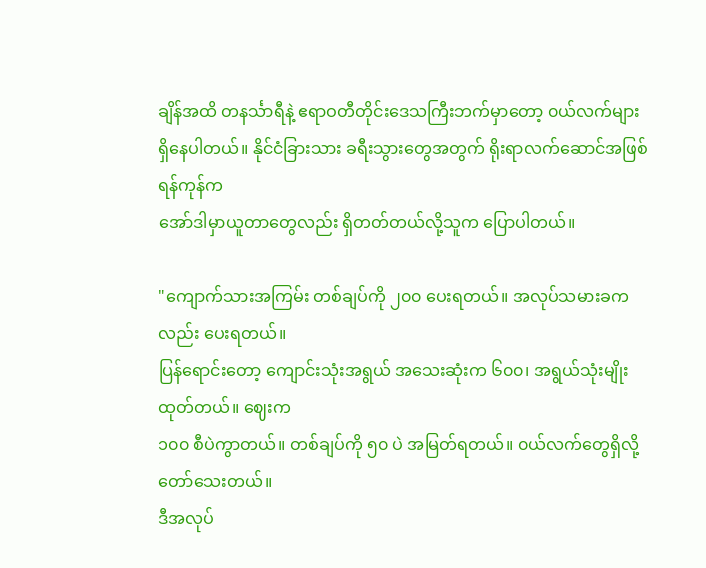ချိန်အထိ တနင်္သာရီနဲ့ ဧရာဝတီတိုင်းဒေသကြီးဘက်မှာတော့ ၀ယ်လက်များ
ရှိနေပါတယ်။ နိုင်ငံခြားသား ခရီးသွားတွေအတွက် ရိုးရာလက်ဆောင်အဖြစ် ရန်ကုန်က
အော်ဒါမှာယူတာတွေလည်း ရှိတတ်တယ်လို့သူက ပြောပါတယ်။

"ကျောက်သားအကြမ်း တစ်ချပ်ကို ၂၀၀ ပေးရတယ်။ အလုပ်သမားခကလည်း ပေးရတယ်။
ပြန်ရောင်းတော့ ကျောင်းသုံးအရွယ် အသေးဆုံးက ၆၀၀၊ အရွယ်သုံးမျိုး ထုတ်တယ်။ ဈေးက
၁၀၀ စီပဲကွာတယ်။ တစ်ချပ်ကို ၅၀ ပဲ အမြတ်ရတယ်။ ၀ယ်လက်တွေရှိလို့ တော်သေးတယ်။
ဒီအလုပ်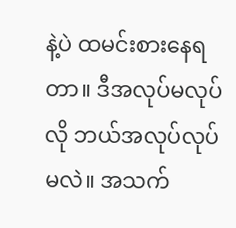နဲ့ပဲ ထမင်းစားနေရတာ။ ဒီအလုပ်မလုပ်လို ဘယ်အလုပ်လုပ်မလဲ။ အသက်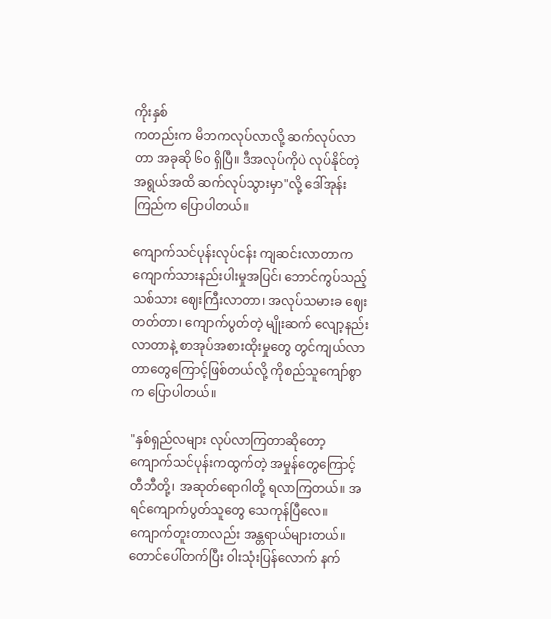ကိုးနှစ်
ကတည်းက မိဘကလုပ်လာလို့ ဆက်လုပ်လာတာ အခုဆို ၆၀ ရှိပြီ။ ဒီအလုပ်ကိုပဲ လုပ်နိုင်တဲ့
အရွယ်အထိ ဆက်လုပ်သွားမှာ"လို့ ဒေါ်အုန်းကြည်က ပြောပါတယ်။

ကျောက်သင်ပုန်းလုပ်ငန်း ကျဆင်းလာတာက ကျောက်သားနည်းပါးမှုအပြင်၊ ဘောင်ကွပ်သည့်
သစ်သား ဈေးကြီးလာတာ၊ အလုပ်သမားခ ဈေးတတ်တာ၊ ကျောက်ပွတ်တဲ့ မျိုးဆက် လျော့နည်း
လာတာနဲ့ စာအုပ်အစားထိုးမှုတွေ တွင်ကျယ်လာတာတွေကြောင့်ဖြစ်တယ်လို့ ကိုစည်သူကျော်စွာ
က ပြောပါတယ်။

"နှစ်ရှည်လများ လုပ်လာကြတာဆိုတော့ ကျောက်သင်ပုန်းကထွက်တဲ့ အမှုန်တွေကြောင့်
တီဘီတို့၊ အဆုတ်ရောဂါတို့ ရလာကြတယ်။ အရင်ကျောက်ပွတ်သူတွေ သေကုန်ပြီလေ။
ကျောက်တူးတာလည်း အန္တရာယ်များတယ်။ တောင်ပေါ်တက်ပြီး ၀ါးသုံးပြန်လောက် နက်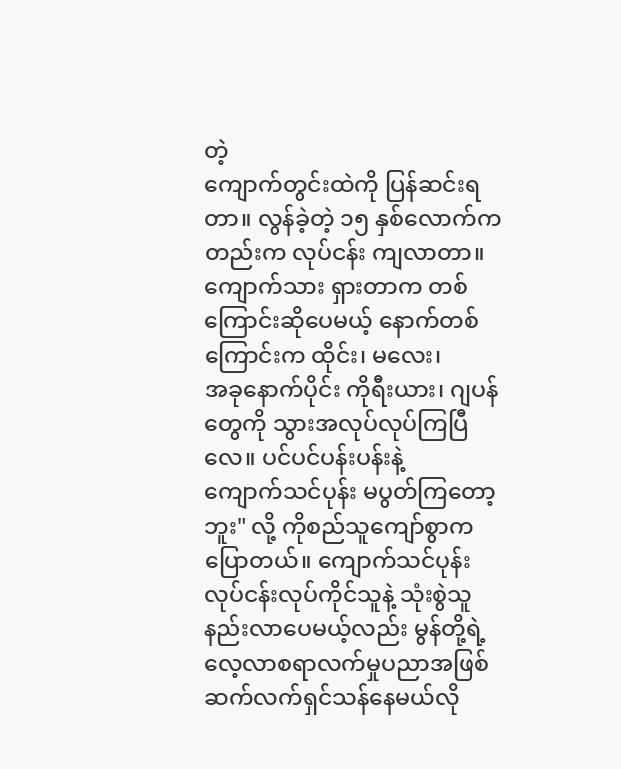တဲ့
ကျောက်တွင်းထဲကို ပြန်ဆင်းရတာ။ လွန်ခဲ့တဲ့ ၁၅ နှစ်လောက်ကတည်းက လုပ်ငန်း ကျလာတာ။
ကျောက်သား ရှားတာက တစ်ကြောင်းဆိုပေမယ့် နောက်တစ်ကြောင်းက ထိုင်း၊ မလေး၊
အခုနောက်ပိုင်း ကိုရီးယား၊ ဂျပန်တွေကို သွားအလုပ်လုပ်ကြပြီလေ။ ပင်ပင်ပန်းပန်းနဲ့
ကျောက်သင်ပုန်း မပွတ်ကြတော့ဘူး" လို့ ကိုစည်သူကျော်စွာက ပြောတယ်။ ကျောက်သင်ပုန်း
လုပ်ငန်းလုပ်ကိုင်သူနဲ့ သုံးစွဲသူ နည်းလာပေမယ့်လည်း မွန်တို့ရဲ့ လေ့လာစရာလက်မှုပညာအဖြစ်
ဆက်လက်ရှင်သန်နေမယ်လို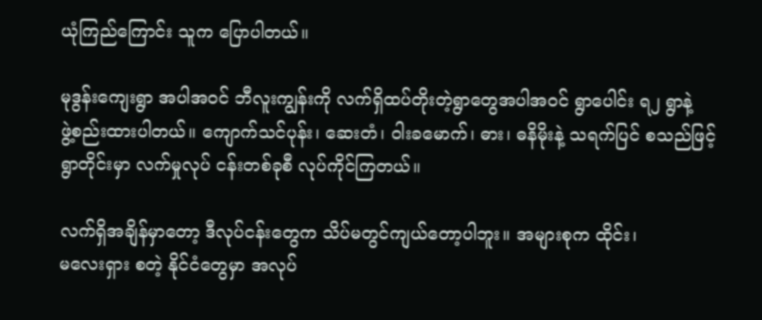ယုံကြည်ကြောင်း သူက ပြောပါတယ်။

မုဒွန်းကျေးရွာ အပါအဝင် ဘီလူးကျွန်းကို လက်ရှိထပ်တိုးတဲ့ရွာတွေအပါအဝင် ရွာပေါင်း ရ၂ ရွာနဲ့
ဖွဲ့စည်းထားပါတယ်။ ကျောက်သင်ပုန်း၊ ဆေးတံ၊ ၀ါးခမောက်၊ ဓား၊ ဓနိမိုးနဲ့ သရက်ပြင် စသည်ဖြင့်
ရွာတိုင်းမှာ လက်မှုလုပ် ငန်းတစ်ခုစီ လုပ်ကိုင်ကြတယ်။

လက်ရှိအချိန်မှာတော့ ဒီလုပ်ငန်းတွေက သိပ်မတွင်ကျယ်တော့ပါဘူး။ အများစုက ထိုင်း၊
မလေးရှား စတဲ့ နိုင်ငံတွေမှာ အလုပ်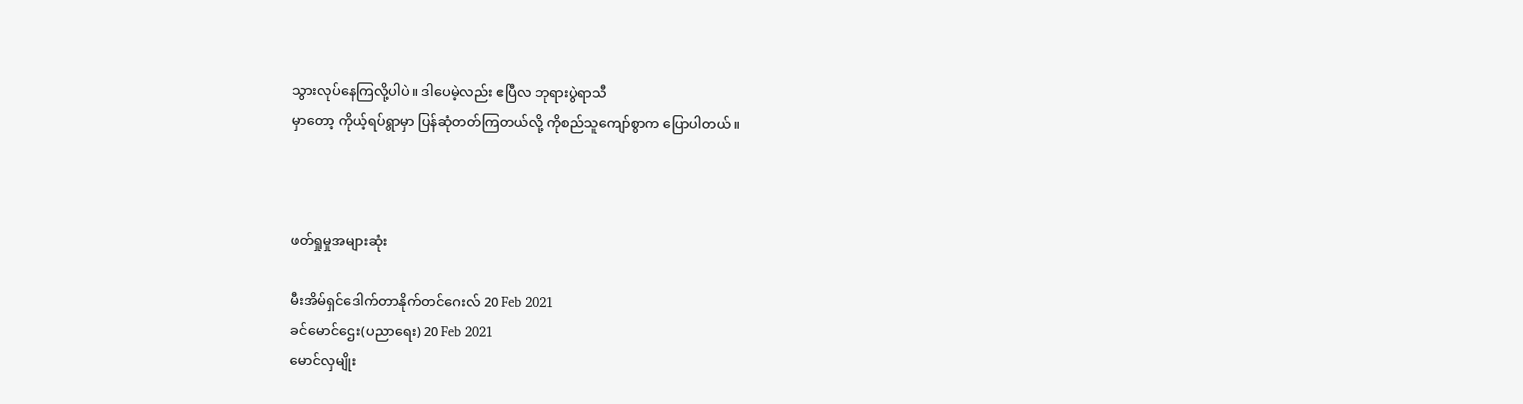သွားလုပ်နေကြလို့ပါပဲ။ ဒါပေမဲ့လည်း ဧပြီလ ဘုရားပွဲရာသီ
မှာတော့ ကိုယ့်ရပ်ရွာမှာ ပြန်ဆုံတတ်ကြတယ်လို့ ကိုစည်သူကျော်စွာက ပြောပါတယ်။



ဖတ်ရှုမှုအများဆုံး

မီးအိမ်ရှင်ဒေါက်တာနိုက်တင်ဂေးလ် 20 Feb 2021
ခင်မောင်ဌေး(ပညာရေး) 20 Feb 2021
မောင်လှမျိုး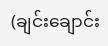(ချင်းချောင်း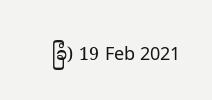ခြံ) 19 Feb 2021